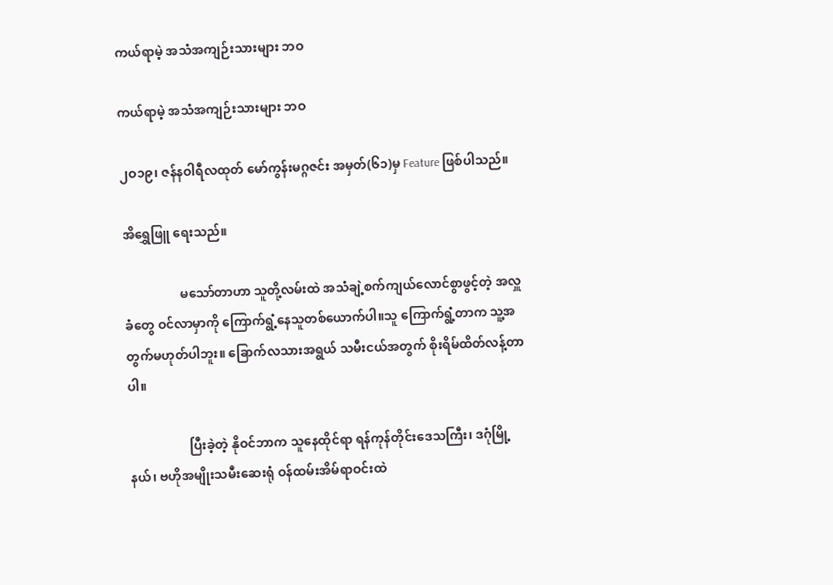ကယ်ရာမဲ့ အသံအကျဉ်းသားများ ဘဝ

ကယ်ရာမဲ့ အသံအကျဉ်းသားများ ဘဝ

၂ဝ၁၉၊ ဇန်နဝါရီလထုတ် မော်ကွန်းမဂ္ဂဇင်း အမှတ်(၆၁)မှ Feature ဖြစ်ပါသည်။

အိရွှေဖြူ ရေးသည်။

                  မသော်တာဟာ သူတို့လမ်းထဲ အသံချဲ့စက်ကျယ်လောင်စွာဖွင့်တဲ့ အလှူခံတွေ ဝင်လာမှာကို ကြောက်ရွံ့နေသူတစ်ယောက်ပါ။သူ ကြောက်ရွံ့တာက သူ့အတွက်မဟုတ်ပါဘူး။ ခြောက်လသားအရွယ် သမီးငယ်အတွက် စိုးရိမ်ထိတ်လန့်တာပါ။

                   ပြီးခဲ့တဲ့ နိုဝင်ဘာက သူနေထိုင်ရာ ရန်ကုန်တိုင်းဒေသကြီး၊ ဒဂုံမြို့နယ်၊ ဗဟိုအမျိုးသမီးဆေးရုံ ဝန်ထမ်းအိမ်ရာဝင်းထဲ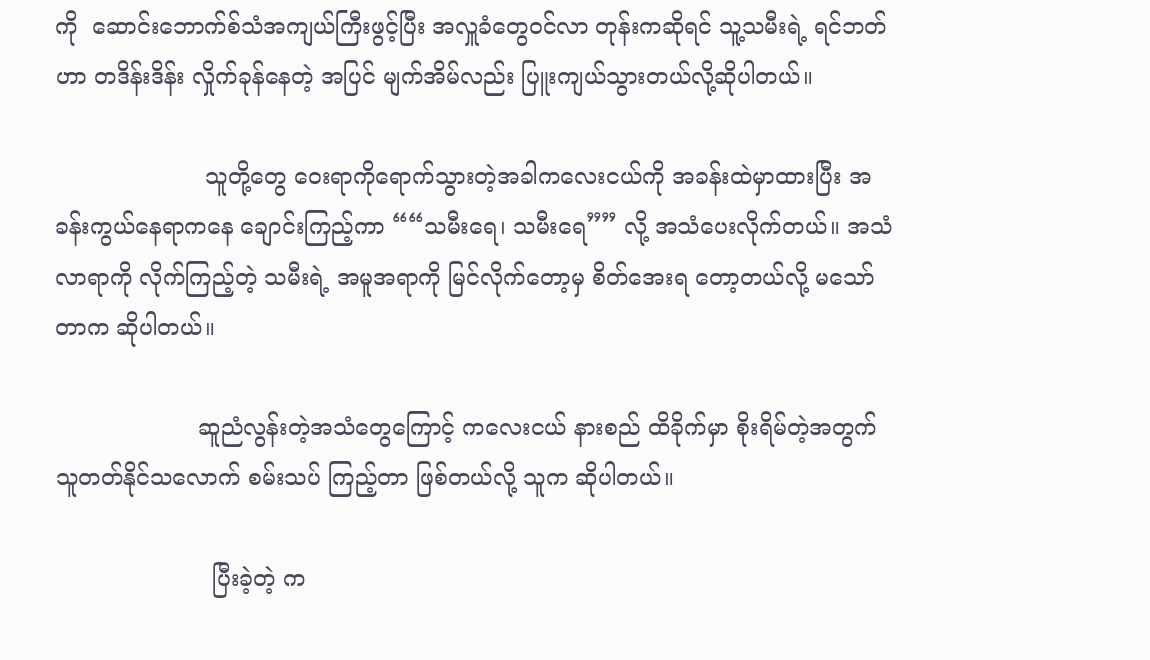ကို  ဆောင်းဘောက်စ်သံအကျယ်ကြီးဖွင့်ပြီး အလှူခံတွေဝင်လာ တုန်းကဆိုရင် သူ့သမီးရဲ့ ရင်ဘတ်ဟာ တဒိန်းဒိန်း လှိုက်ခုန်နေတဲ့ အပြင် မျက်အိမ်လည်း ပြူးကျယ်သွားတယ်လို့ဆိုပါတယ်။

                     သူတို့တွေ ဝေးရာကိုရောက်သွားတဲ့အခါကလေးငယ်ကို အခန်းထဲမှာထားပြီး အခန်းကွယ်နေရာကနေ ချောင်းကြည့်ကာ ““သမီးရေ၊ သမီးရေ”” လို့ အသံပေးလိုက်တယ်။ အသံလာရာကို လိုက်ကြည့်တဲ့ သမီးရဲ့ အမူအရာကို မြင်လိုက်တော့မှ စိတ်အေးရ တော့တယ်လို့ မသော်တာက ဆိုပါတယ်။

                    ဆူညံလွန်းတဲ့အသံတွေကြောင့် ကလေးငယ် နားစည် ထိခိုက်မှာ စိုးရိမ်တဲ့အတွက် သူတတ်နိုင်သလောက် စမ်းသပ် ကြည့်တာ ဖြစ်တယ်လို့ သူက ဆိုပါတယ်။

                      ပြီးခဲ့တဲ့ က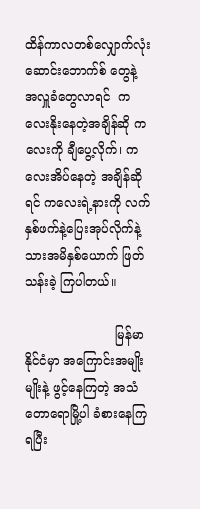ထိန်ကာလတစ်လျှောက်လုံး ဆောင်းဘောက်စ် တွေနဲ့ အလှူခံတွေလာရင်  ကလေးနိုးနေတဲ့အချိန်ဆို ကလေးကို ချီပွေ့လိုက်၊ ကလေးအိပ်နေတဲ့ အချိန်ဆိုရင် ကလေးရဲ့နားကို လက်နှစ်ဖက်နဲ့ပြေးအုပ်လိုက်နဲ့ သားအမိနှစ်ယောက် ဖြတ်သန်းခဲ့ ကြပါတယ်။

                       မြန်မာနိုင်ငံမှာ အကြောင်းအမျိုးမျိုးနဲ့ ဖွင့်နေကြတဲ့ အသံ တောရောမြို့ပါ ခံစားနေကြရပြီး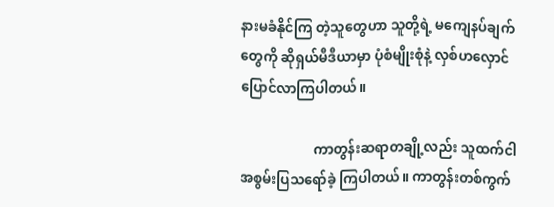နားမခံနိုင်ကြ တဲ့သူတွေဟာ သူတို့ရဲ့ မကျေနပ်ချက်တွေကို ဆိုရှယ်မီဒီယာမှာ ပုံစံမျိုးစုံနဲ့ လှစ်ဟလှောင်ပြောင်လာကြပါတယ်။

                      ကာတွန်းဆရာတချို့လည်း သူထက်ငါ အစွမ်းပြသရော်ခဲ့ ကြပါတယ်။ ကာတွန်းတစ်ကွက်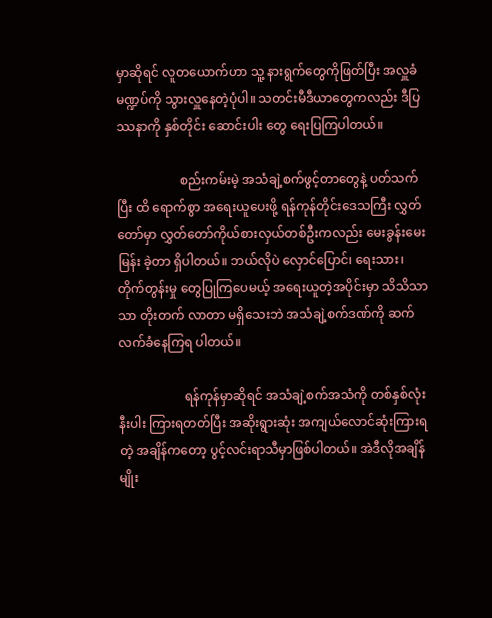မှာဆိုရင် လူတယောက်ဟာ သူ့ နားရွက်တွေကိုဖြတ်ပြီး အလှူခံမဏ္ဍပ်ကို သွားလှူနေတဲ့ပုံပါ။ သတင်းမီဒီယာတွေကလည်း ဒီပြဿနာကို နှစ်တိုင်း ဆောင်းပါး တွေ ရေးပြကြပါတယ်။

                    စည်းကမ်းမဲ့ အသံချဲ့စက်ဖွင့်တာတွေနဲ့ ပတ်သက်ပြီး ထိ ရောက်စွာ အရေးယူပေးဖို့ ရန်ကုန်တိုင်းဒေသကြီး လွှတ်တော်မှာ လွှတ်တော်ကိုယ်စားလှယ်တစ်ဦးကလည်း မေးခွန်းမေးမြန်း ခဲ့တာ ရှိပါတယ်။ ဘယ်လိုပဲ လှောင်ပြောင်၊ ရေးသား၊ တိုက်တွန်းမှု တွေပြုကြပေမယ့် အရေးယူတဲ့အပိုင်းမှာ သိသိသာသာ တိုးတက် လာတာ မရှိသေးဘဲ အသံချဲ့စက်ဒဏ်ကို ဆက်လက်ခံနေကြရ ပါတယ်။

                     ရန်ကုန်မှာဆိုရင် အသံချဲ့စက်အသံကို တစ်နှစ်လုံးနီးပါး ကြားရတတ်ပြီး အဆိုးရွားဆုံး အကျယ်လောင်ဆုံးကြားရတဲ့ အချိန်ကတော့ ပွင့်လင်းရာသီမှာဖြစ်ပါတယ်။ အဲဒီလိုအချိန်မျိုး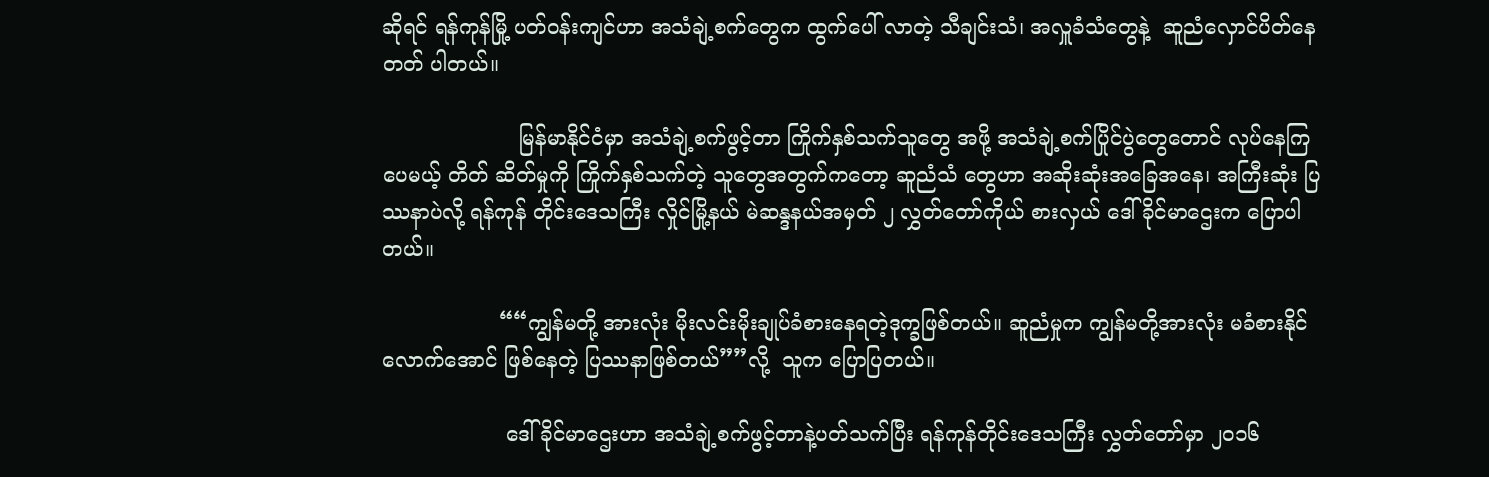ဆိုရင် ရန်ကုန်မြို့ ပတ်ဝန်းကျင်ဟာ အသံချဲ့စက်တွေက ထွက်ပေါ် လာတဲ့ သီချင်းသံ၊ အလှူခံသံတွေနဲ့  ဆူညံလှောင်ပိတ်နေတတ် ပါတယ်။

                     မြန်မာနိုင်ငံမှာ အသံချဲ့စက်ဖွင့်တာ ကြိုက်နှစ်သက်သူတွေ အဖို့ အသံချဲ့စက်ပြိုင်ပွဲတွေတောင် လုပ်နေကြပေမယ့် တိတ် ဆိတ်မှုကို ကြိုက်နှစ်သက်တဲ့ သူတွေအတွက်ကတော့ ဆူညံသံ တွေဟာ အဆိုးဆုံးအခြေအနေ၊ အကြီးဆုံး ပြဿနာပဲလို့ ရန်ကုန် တိုင်းဒေသကြီး လှိုင်မြို့နယ် မဲဆန္ဒနယ်အမှတ် ၂ လွှတ်တော်ကိုယ် စားလှယ် ဒေါ်ခိုင်မာဌေးက ပြောပါတယ်။

                  ““ကျွန်မတို့ အားလုံး မိုးလင်းမိုးချုပ်ခံစားနေရတဲ့ဒုက္ခဖြစ်တယ်။ ဆူညံမှုက ကျွန်မတို့အားလုံး မခံစားနိုင်လောက်အောင် ဖြစ်နေတဲ့ ပြဿနာဖြစ်တယ်””လို့  သူက ပြောပြတယ်။

                   ဒေါ်ခိုင်မာဌေးဟာ အသံချဲ့စက်ဖွင့်တာနဲ့ပတ်သက်ပြီး ရန်ကုန်တိုင်းဒေသကြီး လွှတ်တော်မှာ ၂၀၁၆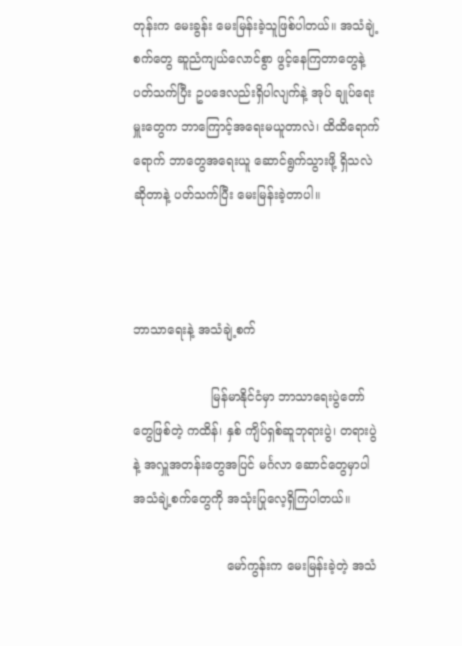တုန်းက မေးခွန်း မေးမြန်းခဲ့သူဖြစ်ပါတယ်။ အသံချဲ့စက်တွေ ဆူညံကျယ်လောင်စွာ ဖွင့်နေကြတာတွေနဲ့ပတ်သက်ပြီး ဥပဒေလည်းရှိပါလျက်နဲ့ အုပ် ချုပ်ရေးမှူးတွေက ဘာကြောင့်အရေးမယူတာလဲ၊ ထိထိရောက် ရောက် ဘာတွေအရေးယူ ဆောင်ရွက်သွားဖို့ ရှိသလဲဆိုတာနဲ့ ပတ်သက်ပြီး မေးမြန်းခဲ့တာပါ။



ဘာသာရေးနဲ့ အသံချဲ့စက်

                    မြန်မာနိုင်ငံမှာ ဘာသာရေးပွဲတော်တွေဖြစ်တဲ့ ကထိန်၊ နှစ် ကျိပ်ရှစ်ဆူဘုရားပွဲ၊ တရားပွဲနဲ့ အလှူအတန်းတွေအပြင် မင်္ဂလာ ဆောင်တွေမှာပါ အသံချဲ့စက်တွေကို အသုံးပြုလေ့ရှိကြပါတယ်။

                        မော်ကွန်းက မေးမြန်းခဲ့တဲ့ အသံ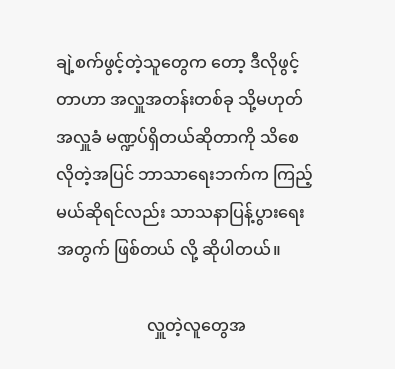ချဲ့စက်ဖွင့်တဲ့သူတွေက တော့ ဒီလိုဖွင့်တာဟာ အလှူအတန်းတစ်ခု သို့မဟုတ် အလှူခံ မဏ္ဍပ်ရှိတယ်ဆိုတာကို သိစေလိုတဲ့အပြင် ဘာသာရေးဘက်က ကြည့်မယ်ဆိုရင်လည်း သာသနာပြန့်ပွားရေးအတွက် ဖြစ်တယ် လို့ ဆိုပါတယ်။

                      လှူတဲ့လူတွေအ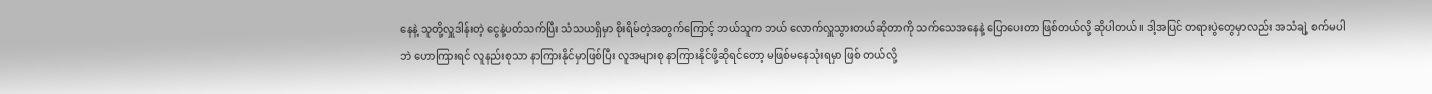နေနဲ့ သူတို့လှူဒါန်းတဲ့ ငွေနဲ့ပတ်သက်ပြီး သံသယရှိမှာ စိုးရိမ်တဲ့အတွက်ကြောင့် ဘယ်သူက ဘယ် လောက်လှူသွားတယ်ဆိုတာကို သက်သေအနေနဲ့ ပြောပေးတာ ဖြစ်တယ်လို့ ဆိုပါတယ်။ ဒါ့အပြင် တရားပွဲတွေမှာလည်း အသံချဲ့ စက်မပါဘဲ ဟောကြားရင် လူနည်းစုသာ နာကြားနိုင်မှာဖြစ်ပြီး လူအများစု နာကြားနိုင်ဖို့ဆိုရင်တော့ မဖြစ်မနေသုံးရမှာ ဖြစ် တယ်လို့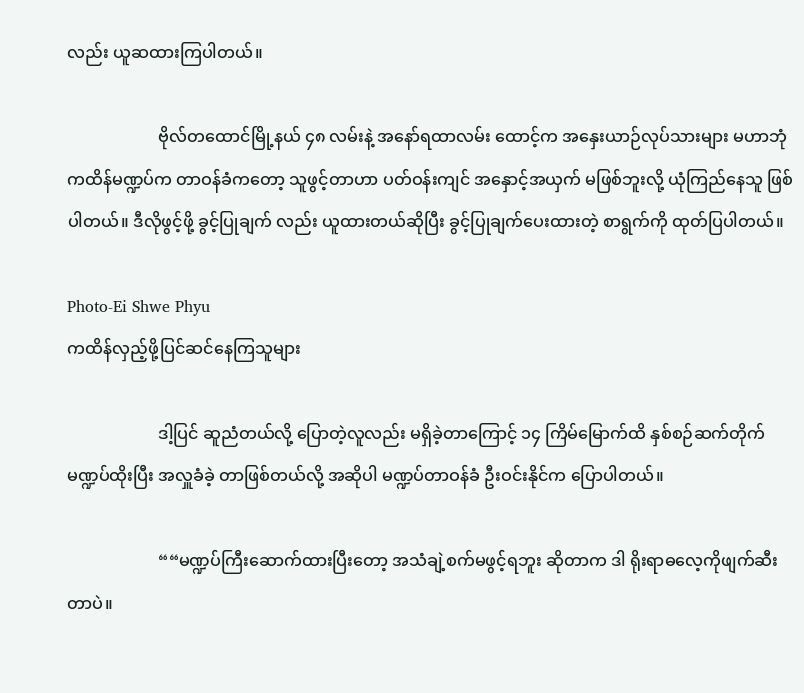လည်း ယူဆထားကြပါတယ်။

                      ဗိုလ်တထောင်မြို့နယ် ၄၈ လမ်းနဲ့ အနော်ရထာလမ်း ထောင့်က အနှေးယာဉ်လုပ်သားများ မဟာဘုံကထိန်မဏ္ဍပ်က တာဝန်ခံကတော့ သူဖွင့်တာဟာ ပတ်ဝန်းကျင် အနှောင့်အယှက် မဖြစ်ဘူးလို့ ယုံကြည်နေသူ ဖြစ်ပါတယ်။ ဒီလိုဖွင့်ဖို့ ခွင့်ပြုချက် လည်း ယူထားတယ်ဆိုပြီး ခွင့်ပြုချက်ပေးထားတဲ့ စာရွက်ကို ထုတ်ပြပါတယ်။

Photo-Ei Shwe Phyu
ကထိန်လှည့်ဖို့ပြင်ဆင်နေကြသူများ

                      ဒါ့ပြင် ဆူညံတယ်လို့ ပြောတဲ့လူလည်း မရှိခဲ့တာကြောင့် ၁၄ ကြိမ်မြောက်ထိ နှစ်စဉ်ဆက်တိုက် မဏ္ဍပ်ထိုးပြီး အလှူခံခဲ့ တာဖြစ်တယ်လို့ အဆိုပါ မဏ္ဍပ်တာဝန်ခံ ဦးဝင်းနိုင်က ပြောပါတယ်။

                      ““မဏ္ဍပ်ကြီးဆောက်ထားပြီးတော့ အသံချဲ့စက်မဖွင့်ရဘူး ဆိုတာက ဒါ ရိုးရာဓလေ့ကိုဖျက်ဆီးတာပဲ။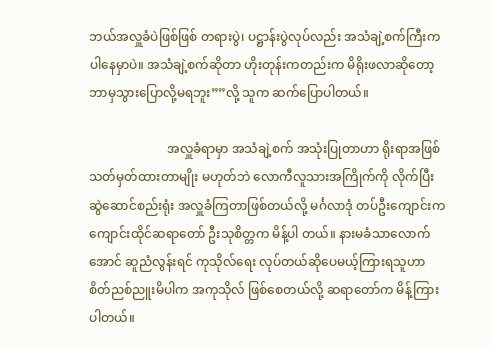ဘယ်အလှူခံပဲဖြစ်ဖြစ် တရားပွဲ၊ ပဋ္ဌာန်းပွဲလုပ်လည်း အသံချဲ့စက်ကြီးက ပါနေမှာပဲ။ အသံချဲ့စက်ဆိုတာ ဟိုးတုန်းကတည်းက မိရိုးဖလာဆိုတော့ ဘာမှသွားပြောလို့မရဘူး””လို့ သူက ဆက်ပြောပါတယ်။

                         အလှူခံရာမှာ အသံချဲ့စက် အသုံးပြုတာဟာ ရိုးရာအဖြစ် သတ်မှတ်ထားတာမျိုး မဟုတ်ဘဲ လောကီလူသားအကြိုက်ကို လိုက်ပြီး ဆွဲဆောင်စည်းရုံး အလှူခံကြတာဖြစ်တယ်လို့ မင်္ဂလာဒုံ တပ်ဦးကျောင်းက ကျောင်းထိုင်ဆရာတော် ဦးသုစိတ္တက မိန့်ပါ တယ်။ နားမခံသာလောက်အောင် ဆူညံလွန်းရင် ကုသိုလ်ရေး လုပ်တယ်ဆိုပေမယ့်ကြားရသူဟာ စိတ်ညစ်ညူးမိပါက အကုသိုလ် ဖြစ်စေတယ်လို့ ဆရာတော်က မိန့်ကြားပါတယ်။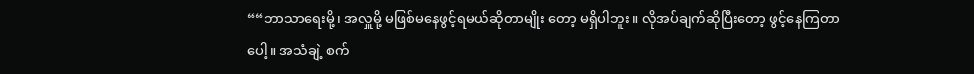““ဘာသာရေးမို့၊ အလှူမို့ မဖြစ်မနေဖွင့်ရမယ်ဆိုတာမျိုး တော့ မရှိပါဘူး။ လိုအပ်ချက်ဆိုပြီးတော့ ဖွင့်နေကြတာပေါ့။ အသံချဲ့ စက်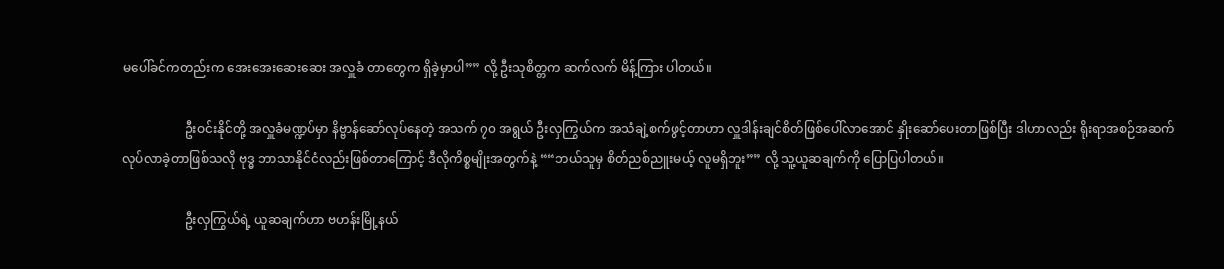မပေါ်ခင်ကတည်းက အေးအေးဆေးဆေး အလှူခံ တာတွေက ရှိခဲ့မှာပါ”” လို့ ဦးသုစိတ္တက ဆက်လက် မိန့်ကြား ပါတယ်။

                    ဦးဝင်းနိုင်တို့ အလှူခံမဏ္ဍပ်မှာ နိဗ္ဗာန်ဆော်လုပ်နေတဲ့ အသက် ၇၀ အရွယ် ဦးလှကြွယ်က အသံချဲ့စက်ဖွင့်တာဟာ လှူဒါန်းချင်စိတ်ဖြစ်ပေါ်လာအောင် နှိုးဆော်ပေးတာဖြစ်ပြီး ဒါဟာလည်း ရိုးရာအစဉ်အဆက်လုပ်လာခဲ့တာဖြစ်သလို ဗုဒ္ဓ ဘာသာနိုင်ငံလည်းဖြစ်တာကြောင့် ဒီလိုကိစ္စမျိုးအတွက်နဲ့ ““ဘယ်သူမှ စိတ်ညစ်ညူးမယ့် လူမရှိဘူး”” လို့ သူ့ယူဆချက်ကို ပြောပြပါတယ်။

                    ဦးလှကြွယ်ရဲ့ ယူဆချက်ဟာ ဗဟန်းမြို့နယ်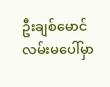ဦးချစ်မောင် လမ်းမပေါ်မှာ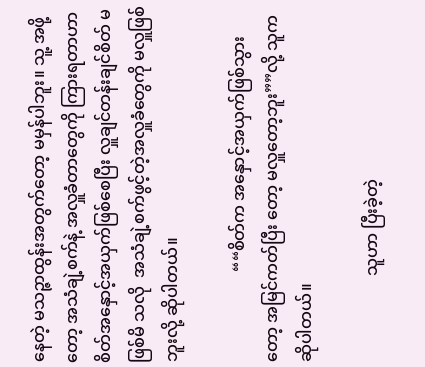နေတဲ့ မသဉ္ဇာထွန်းအတွက်တော့ မမှန်ပါဘူး။ သူ့ အဖို့တော့ အသံချဲ့စက်နဲ့ အလှူခံတာတွေကို ကြားရတာဟာ စိတ်အနှောင့်အယှက်ဖြစ်စေပြီး လှူချင်တန်းချင်စိတ် မဖြစ်မိ သလို  အသံချဲ့စက်ဖွင့်တဲ့အလှူခံတွေကို မလှူဖြစ်ဘူးလို့ ဆိုပါတယ်။

                      ““စိတ်က အနှောင့်အယှက်ဖြစ်သွားတော့ အမြင်ကတ်ပြီး တော့ မလှူတော့ဘူး””လို့ သူကဆိုပါတယ်။

                     သူဟာ ပြီးခဲ့တဲ့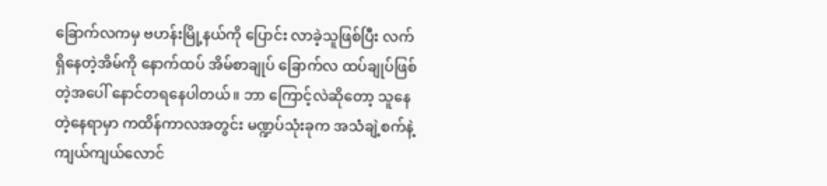ခြောက်လကမှ ဗဟန်းမြို့နယ်ကို ပြောင်း လာခဲ့သူဖြစ်ပြီး လက်ရှိနေတဲ့အိမ်ကို နောက်ထပ် အိမ်စာချုပ် ခြောက်လ ထပ်ချုပ်ဖြစ်တဲ့အပေါ် နောင်တရနေပါတယ်။ ဘာ ကြောင့်လဲဆိုတော့ သူနေတဲ့နေရာမှာ ကထိန်ကာလအတွင်း မဏ္ဍပ်သုံးခုက အသံချဲ့စက်နဲ့ ကျယ်ကျယ်လောင်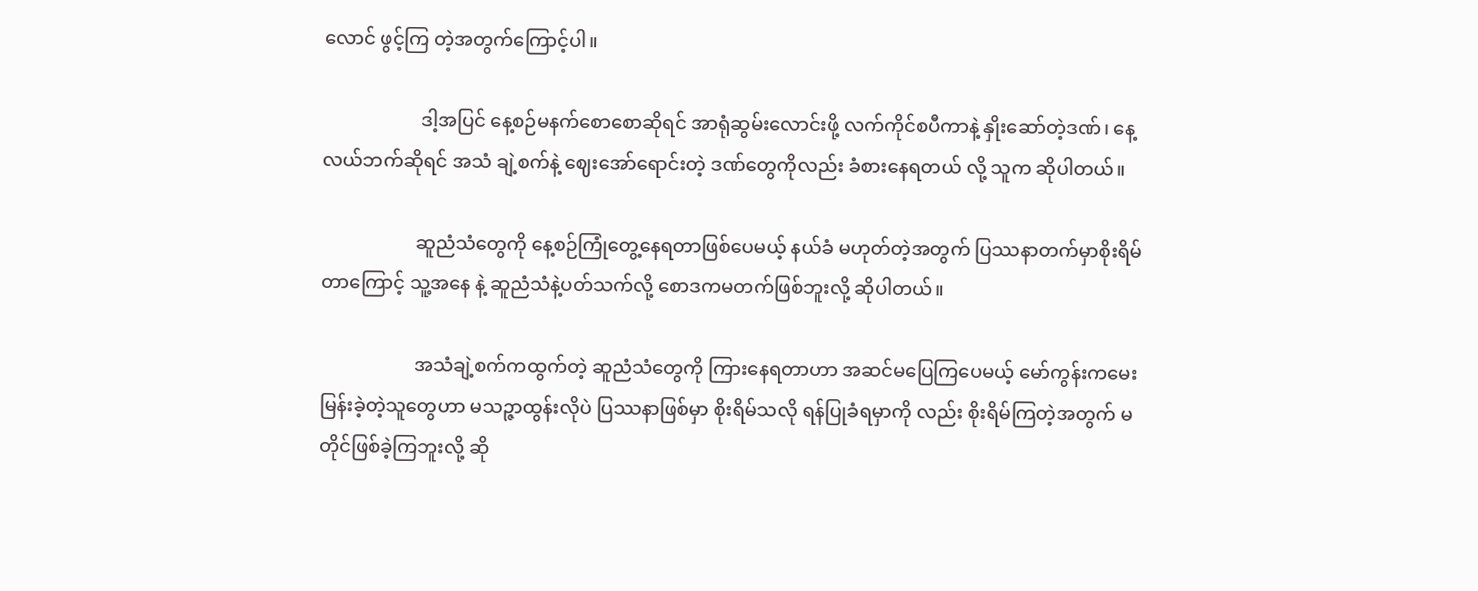လောင် ဖွင့်ကြ တဲ့အတွက်ကြောင့်ပါ။

                     ဒါ့အပြင် နေ့စဉ်မနက်စောစောဆိုရင် အာရုံဆွမ်းလောင်းဖို့ လက်ကိုင်စပီကာနဲ့ နှိုးဆော်တဲ့ဒဏ်၊ နေ့လယ်ဘက်ဆိုရင် အသံ ချဲ့စက်နဲ့ ဈေးအော်ရောင်းတဲ့ ဒဏ်တွေကိုလည်း ခံစားနေရတယ် လို့ သူက ဆိုပါတယ်။

                    ဆူညံသံတွေကို နေ့စဉ်ကြုံတွေ့နေရတာဖြစ်ပေမယ့် နယ်ခံ မဟုတ်တဲ့အတွက် ပြဿနာတက်မှာစိုးရိမ်တာကြောင့် သူ့အနေ နဲ့ ဆူညံသံနဲ့ပတ်သက်လို့ စောဒကမတက်ဖြစ်ဘူးလို့ ဆိုပါတယ်။

                    အသံချဲ့စက်ကထွက်တဲ့ ဆူညံသံတွေကို ကြားနေရတာဟာ အဆင်မပြေကြပေမယ့် မော်ကွန်းကမေးမြန်းခဲ့တဲ့သူတွေဟာ မသဉ္ဇာထွန်းလိုပဲ ပြဿနာဖြစ်မှာ စိုးရိမ်သလို ရန်ပြုခံရမှာကို လည်း စိုးရိမ်ကြတဲ့အတွက် မတိုင်ဖြစ်ခဲ့ကြဘူးလို့ ဆို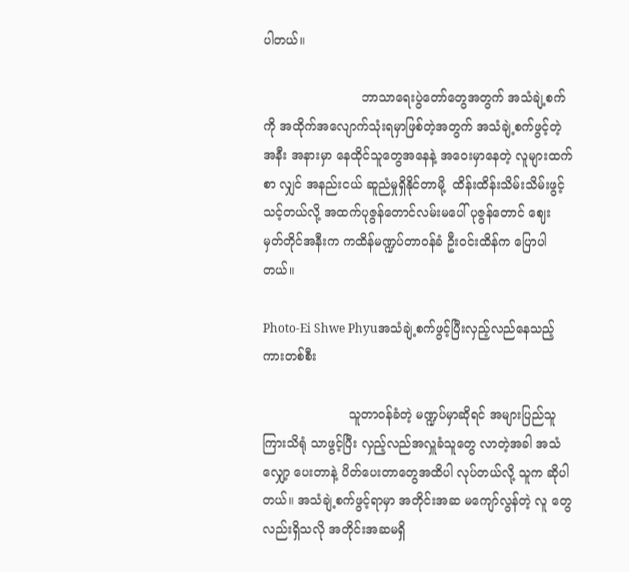ပါတယ်။

                         ဘာသာရေးပွဲတော်တွေအတွက် အသံချဲ့စက်ကို အထိုက်အလျောက်သုံးရမှာဖြစ်တဲ့အတွက် အသံချဲ့စက်ဖွင့်တဲ့ အနီး အနားမှာ နေထိုင်သူတွေအနေနဲ့ အဝေးမှာနေတဲ့ လူများထက်စာ လျှင် အနည်းငယ် ဆူညံမှုရှိနိုင်တာမို့  ထိန်းထိန်းသိမ်းသိမ်းဖွင့် သင့်တယ်လို့ အထက်ပုဇွန်တောင်လမ်းမပေါ် ပုဇွန်တောင် ဈေး မှတ်တိုင်အနီးက ကထိန်မဏ္ဍပ်တာဝန်ခံ ဦးဝင်းထိန်က ပြောပါတယ်။

Photo-Ei Shwe Phyuအသံချဲ့စက်ဖွင့်ပြီးလှည့်လည်နေသည့်ကားတစ်စီး

                      သူတာဝန်ခံတဲ့ မဏ္ဍပ်မှာဆိုရင် အများပြည်သူ ကြားသိရုံ သာဖွင့်ပြီး လှည့်လည်အလှူခံသူတွေ လာတဲ့အခါ အသံလျှော့ ပေးတာနဲ့ ပိတ်ပေးတာတွေအထိပါ လုပ်တယ်လို့ သူက ဆိုပါ တယ်။ အသံချဲ့စက်ဖွင့်ရာမှာ အတိုင်းအဆ မကျော်လွန်တဲ့ လူ တွေလည်းရှိသလို အတိုင်းအဆမရှိ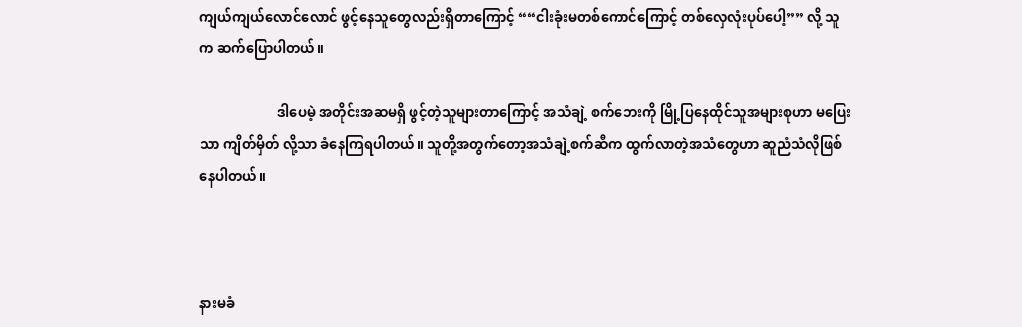ကျယ်ကျယ်လောင်လောင် ဖွင့်နေသူတွေလည်းရှိတာကြောင့် ““ငါးခုံးမတစ်ကောင်ကြောင့် တစ်လှေလုံးပုပ်ပေါ့”” လို့ သူက ဆက်ပြောပါတယ်။

                       ဒါပေမဲ့ အတိုင်းအဆမရှိ ဖွင့်တဲ့သူများတာကြောင့် အသံချဲ့ စက်ဘေးကို မြို့ပြနေထိုင်သူအများစုဟာ မပြေးသာ ကျိတ်မှိတ် လို့သာ ခံနေကြရပါတယ်။ သူတို့အတွက်တော့အသံချဲ့စက်ဆီက ထွက်လာတဲ့အသံတွေဟာ ဆူညံသံလိုဖြစ်နေပါတယ်။



နားမခံ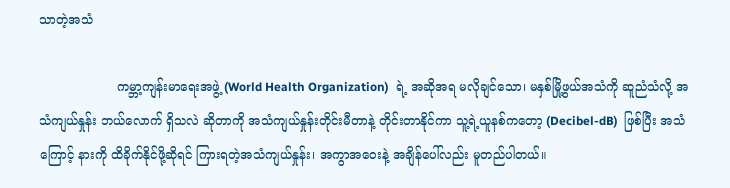သာတဲ့အသံ

                    ကမ္ဘာ့ကျန်းမာရေးအဖွဲ့ (World Health Organization)  ရဲ့ အဆိုအရ မလိုချင်သော၊ မနှစ်မြို့ဖွယ်အသံကို ဆူညံသံလို့ အသံကျယ်နှုန်း ဘယ်လောက် ရှိသလဲ ဆိုတာကို အသံကျယ်နှုန်းတိုင်းမီတာနဲ့ တိုင်းတာနိုင်ကာ သူ့ရဲ့ယူနစ်ကတော့ (Decibel-dB)  ဖြစ်ပြီး အသံကြောင့် နားကို ထိခိုက်နိုင်ဖို့ဆိုရင် ကြားရတဲ့အသံကျယ်နှုန်း၊ အကွာအဝေးနဲ့ အချိန်ပေါ်လည်း မူတည်ပါတယ်။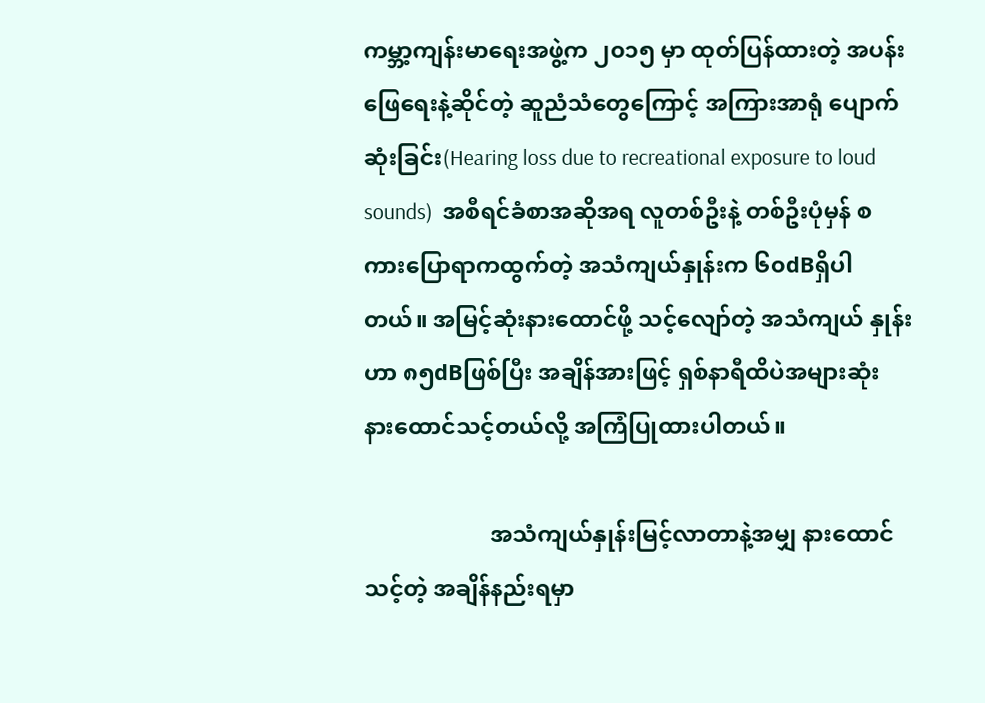ကမ္ဘာ့ကျန်းမာရေးအဖွဲ့က ၂၀၁၅ မှာ ထုတ်ပြန်ထားတဲ့ အပန်းဖြေရေးနဲ့ဆိုင်တဲ့ ဆူညံသံတွေကြောင့် အကြားအာရုံ ပျောက်ဆုံးခြင်း(Hearing loss due to recreational exposure to loud sounds)  အစီရင်ခံစာအဆိုအရ လူတစ်ဦးနဲ့ တစ်ဦးပုံမှန် စကားပြောရာကထွက်တဲ့ အသံကျယ်နှုန်းက ၆၀dBရှိပါတယ်။ အမြင့်ဆုံးနားထောင်ဖို့ သင့်လျော်တဲ့ အသံကျယ် နှုန်းဟာ ၈၅dBဖြစ်ပြီး အချိန်အားဖြင့် ရှစ်နာရီထိပဲအများဆုံး နားထောင်သင့်တယ်လို့ အကြံပြုထားပါတယ်။

                      အသံကျယ်နှုန်းမြင့်လာတာနဲ့အမျှ နားထောင်သင့်တဲ့ အချိန်နည်းရမှာ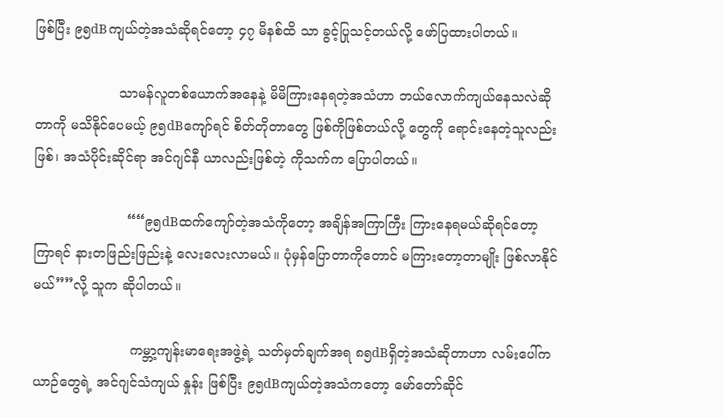ဖြစ်ပြီး ၉၅dBကျယ်တဲ့အသံဆိုရင်တော့ ၄၇ မိနစ်ထိ သာ ခွင့်ပြုသင့်တယ်လို့ ဖော်ပြထားပါတယ်။

                    သာမန်လူတစ်ယောက်အနေနဲ့ မိမိကြားနေရတဲ့အသံဟာ ဘယ်လောက်ကျယ်နေသလဲဆိုတာကို မသိနိုင်ပေမယ့် ၉၅dBကျော်ရင် စိတ်တိုတာတွေ ဖြစ်ကိုဖြစ်တယ်လို့ တွေကို ရောင်းနေတဲ့သူလည်းဖြစ်၊ အသံပိုင်းဆိုင်ရာ အင်ဂျင်နီ ယာလည်းဖြစ်တဲ့ ကိုသက်က ပြောပါတယ်။

                      ““၉၅dBထက်ကျော်တဲ့အသံကိုတော့ အချိန်အကြာကြီး ကြားနေရမယ်ဆိုရင်တော့ ကြာရင် နားတဖြည်းဖြည်းနဲ့ လေးလေးလာမယ်။ ပုံမှန်ပြောတာကိုတောင် မကြားတော့တာမျိုး ဖြစ်လာနိုင်မယ်””လို့ သူက ဆိုပါတယ်။

                       ကမ္ဘာ့ကျန်းမာရေးအဖွဲ့ရဲ့ သတ်မှတ်ချက်အရ ၈၅dBရှိတဲ့အသံဆိုတာဟာ လမ်းပေါ်ကယာဉ်တွေရဲ့ အင်ဂျင်သံကျယ် နှုန်း ဖြစ်ပြီး ၉၅dBကျယ်တဲ့အသံကတော့ မော်တော်ဆိုင်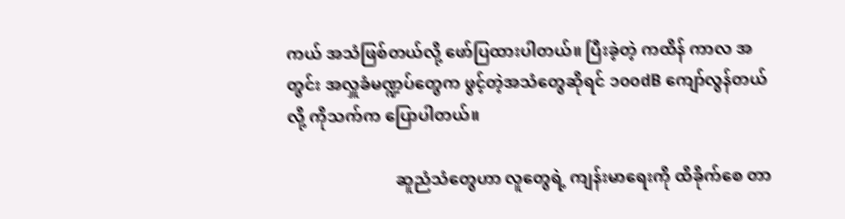ကယ် အသံဖြစ်တယ်လို့ ဖော်ပြထားပါတယ်။ ပြီးခဲ့တဲ့ ကထိန် ကာလ အတွင်း အလှူခံမဏ္ဍပ်တွေက ဖွင့်တဲ့အသံတွေဆိုရင် ၁၀၀dB ကျော်လွန်တယ်လို့ ကိုသက်က ပြောပါတယ်။

                          ဆူညံသံတွေဟာ လူတွေရဲ့ ကျန်းမာရေးကို ထိခိုက်စေ တာ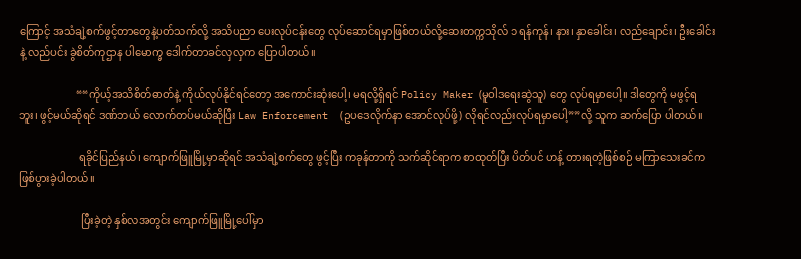ကြောင့် အသံချဲ့စက်ဖွင့်တာတွေနဲ့ပတ်သက်လို့ အသိပညာ ပေးလုပ်ငန်းတွေ လုပ်ဆောင်ရမှာဖြစ်တယ်လို့ဆေးတက္ကသိုလ် ၁ ရန်ကုန်၊ နား၊ နှာခေါင်း၊ လည်ချောင်း၊ ဦးခေါင်းနဲ့ လည်ပင်း ခွဲစိတ်ကုဌာန ပါမောက္ခ ဒေါက်တာခင်လှလှက ပြောပါတယ်။

                      ““ကိုယ့်အသိစိတ်ဓာတ်နဲ့ ကိုယ်လုပ်နိုင်ရင်တော့ အကောင်းဆုံးပေါ့၊ မရလို့ရှိရင် Policy Maker (မူဝါဒရေးဆွဲသူ) တွေ လုပ်ရမှာပေါ့။ ဒါတွေကို မဖွင့်ရဘူး၊ ဖွင့်မယ်ဆိုရင် ဒဏ်ဘယ် လောက်တပ်မယ်ဆိုပြီး Law Enforcement  (ဥပဒေလိုက်နာ အောင်လုပ်ဖို့) လိုရင်လည်းလုပ်ရမှာပေါ့””လို့ သူက ဆက်ပြော ပါတယ်။

                       ရခိုင်ပြည်နယ်၊ ကျောက်ဖြူမြို့မှာဆိုရင် အသံချဲ့စက်တွေ ဖွင့်ပြီး ကခုန်တာကို သက်ဆိုင်ရာက စာထုတ်ပြီး ပိတ်ပင် ဟန့် တားရတဲ့ဖြစ်စဉ် မကြာသေးခင်က ဖြစ်ပွားခဲ့ပါတယ်။

                        ပြီးခဲ့တဲ့ နှစ်လအတွင်း ကျောက်ဖြူမြို့ပေါ်မှာ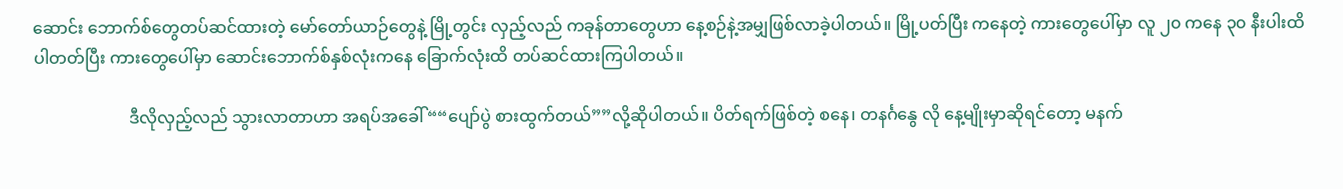ဆောင်း ဘောက်စ်တွေတပ်ဆင်ထားတဲ့ မော်တော်ယာဉ်တွေနဲ့ မြို့တွင်း လှည့်လည် ကခုန်တာတွေဟာ နေ့စဉ်နဲ့အမျှဖြစ်လာခဲ့ပါတယ်။ မြို့ပတ်ပြီး ကနေတဲ့ ကားတွေပေါ်မှာ လူ ၂၀ ကနေ ၃၀ နီးပါးထိ ပါတတ်ပြီး ကားတွေပေါ်မှာ ဆောင်းဘောက်စ်နှစ်လုံးကနေ ခြောက်လုံးထိ တပ်ဆင်ထားကြပါတယ်။

                       ဒီလိုလှည့်လည် သွားလာတာဟာ အရပ်အခေါ် ““ပျော်ပွဲ စားထွက်တယ်””လို့ဆိုပါတယ်။ ပိတ်ရက်ဖြစ်တဲ့ စနေ၊ တနင်္ဂနွေ လို နေ့မျိုးမှာဆိုရင်တော့ မနက်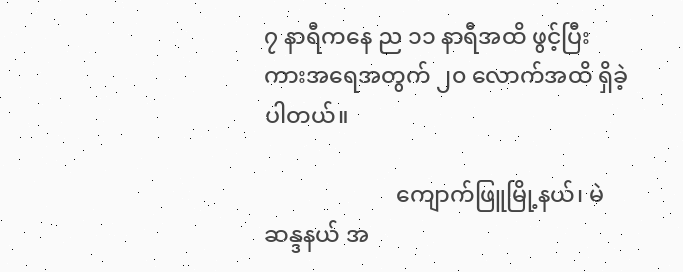၇ နာရီကနေ ည ၁၁ နာရီအထိ ဖွင့်ပြီး ကားအရေအတွက် ၂၀ လောက်အထိ ရှိခဲ့ပါတယ်။

                       ကျောက်ဖြူမြို့နယ်၊ မဲဆန္ဒနယ် အ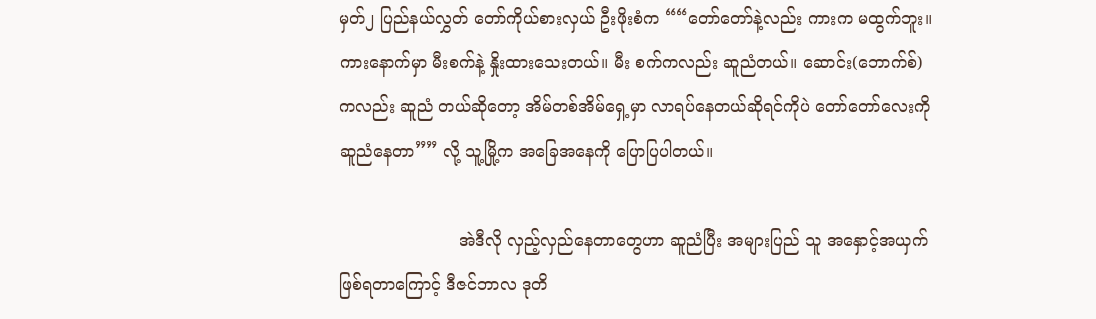မှတ်၂ ပြည်နယ်လွှတ် တော်ကိုယ်စားလှယ် ဦးဖိုးစံက ““တော်တော်နဲ့လည်း ကားက မထွက်ဘူး။ ကားနောက်မှာ မီးစက်နဲ့ နှိုးထားသေးတယ်။ မီး စက်ကလည်း ဆူညံတယ်။ ဆောင်း(ဘောက်စ်) ကလည်း ဆူညံ တယ်ဆိုတော့ အိမ်တစ်အိမ်ရှေ့မှာ လာရပ်နေတယ်ဆိုရင်ကိုပဲ တော်တော်လေးကို ဆူညံနေတာ”” လို့ သူ့မြို့က အခြေအနေကို ပြောပြပါတယ်။

                       အဲဒီလို လှည့်လှည်နေတာတွေဟာ ဆူညံပြီး အများပြည် သူ အနှောင့်အယှက်ဖြစ်ရတာကြောင့် ဒီဇင်ဘာလ ဒုတိ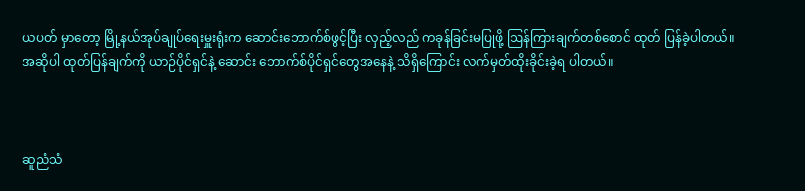ယပတ် မှာတော့ မြို့နယ်အုပ်ချုပ်ရေးမှူးရုံးက ဆောင်းဘောက်စ်ဖွင့်ပြီး လှည့်လည် ကခုန်ခြင်းမပြုဖို့ ဩန်ကြားချက်တစ်စောင် ထုတ် ပြန်ခဲ့ပါတယ်။ အဆိုပါ ထုတ်ပြန်ချက်ကို ယာဉ်ပိုင်ရှင်နဲ့ ဆောင်း ဘောက်စ်ပိုင်ရှင်တွေအနေနဲ့ သိရှိကြောင်း လက်မှတ်ထိုးခိုင်းခဲ့ရ ပါတယ်။



ဆူညံသံ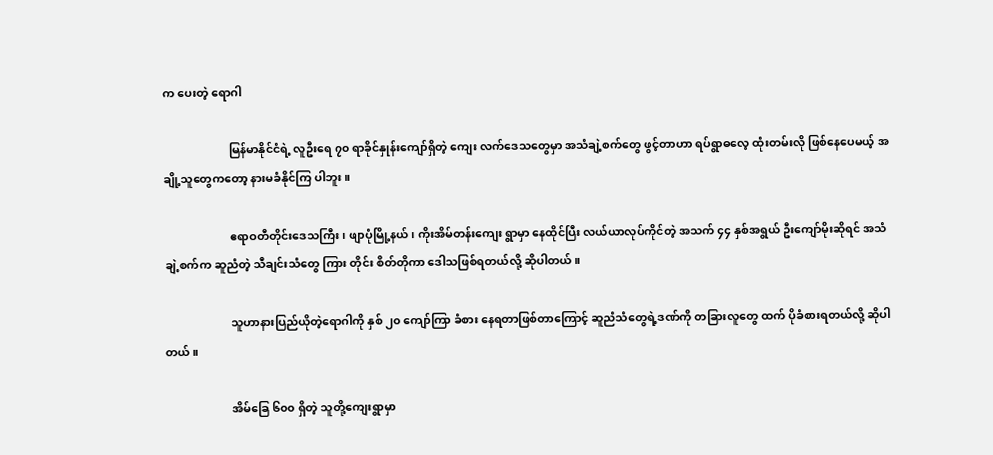က ပေးတဲ့ ရောဂါ

                       မြန်မာနိုင်ငံရဲ့ လူဦးရေ ၇၀ ရာခိုင်နှုန်းကျော်ရှိတဲ့ ကျေး လက်ဒေသတွေမှာ အသံချဲ့စက်တွေ ဖွင့်တာဟာ ရပ်ရွာဓလေ့ ထုံးတမ်းလို ဖြစ်နေပေမယ့် အချို့သူတွေကတော့ နားမခံနိုင်ကြ ပါဘူး။

                       ဧရာဝတီတိုင်းဒေသကြီး၊ ဖျာပုံမြို့နယ်၊ ကိုးအိမ်တန်းကျေး ရွာမှာ နေထိုင်ပြီး လယ်ယာလုပ်ကိုင်တဲ့ အသက် ၄၄ နှစ်အရွယ် ဦးကျော်မိုးဆိုရင် အသံချဲ့စက်က ဆူညံတဲ့ သီချင်းသံတွေ ကြား တိုင်း စိတ်တိုကာ ဒေါသဖြစ်ရတယ်လို့ ဆိုပါတယ်။

                       သူဟာနားပြည်ယိုတဲ့ရောဂါကို နှစ် ၂၀ ကျော်ကြာ ခံစား နေရတာဖြစ်တာကြောင့် ဆူညံသံတွေရဲ့ဒဏ်ကို တခြားလူတွေ ထက် ပိုခံစားရတယ်လို့ ဆိုပါတယ်။

                       အိမ်ခြေ ၆၀၀ ရှိတဲ့ သူတို့ကျေးရွာမှာ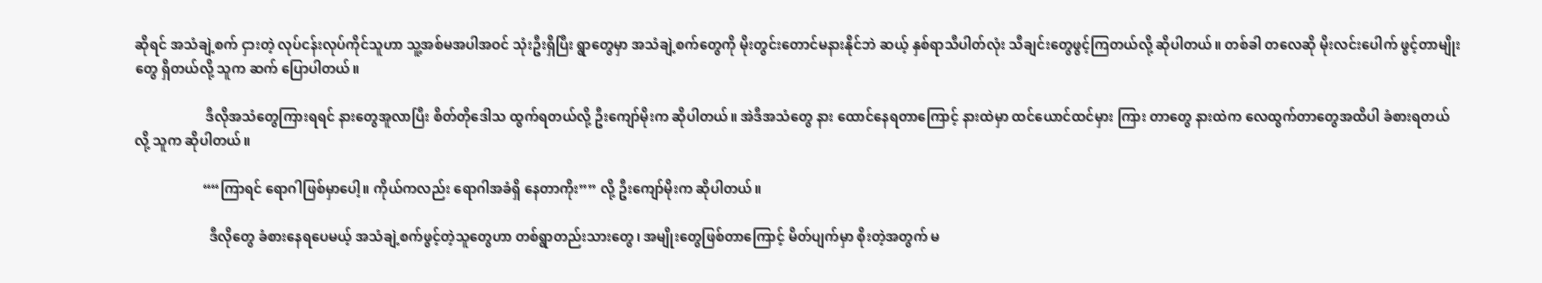ဆိုရင် အသံချဲ့စက် ငှားတဲ့ လုပ်ငန်းလုပ်ကိုင်သူဟာ သူ့အစ်မအပါအဝင် သုံးဦးရှိပြီး ရွာတွေမှာ အသံချဲ့စက်တွေကို မိုးတွင်းတောင်မနားနိုင်ဘဲ ဆယ့် နှစ်ရာသီပါတ်လုံး သီချင်းတွေဖွင့်ကြတယ်လို့ ဆိုပါတယ်။ တစ်ခါ တလေဆို မိုးလင်းပေါက် ဖွင့်တာမျိုးတွေ ရှိတယ်လို့ သူက ဆက် ပြောပါတယ်။

                     ဒီလိုအသံတွေကြားရရင် နားတွေအူလာပြီး စိတ်တိုဒေါသ ထွက်ရတယ်လို့ ဦးကျော်မိုးက ဆိုပါတယ်။ အဲဒီအသံတွေ နား ထောင်နေရတာကြောင့် နားထဲမှာ ထင်ယောင်ထင်မှား ကြား တာတွေ နားထဲက လေထွက်တာတွေအထိပါ ခံစားရတယ်လို့ သူက ဆိုပါတယ်။

                    ““ကြာရင် ရောဂါဖြစ်မှာပေါ့။ ကိုယ်ကလည်း ရောဂါအခံရှိ နေတာကိုး”” လို့ ဦးကျော်မိုးက ဆိုပါတယ်။

                      ဒီလိုတွေ ခံစားနေရပေမယ့် အသံချဲ့စက်ဖွင့်တဲ့သူတွေဟာ တစ်ရွာတည်းသားတွေ၊ အမျိုးတွေဖြစ်တာကြောင့် မိတ်ပျက်မှာ စိုးတဲ့အတွက် မ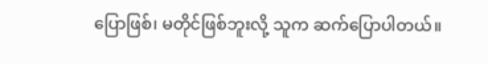ပြောဖြစ်၊ မတိုင်ဖြစ်ဘူးလို့ သူက ဆက်ပြောပါတယ်။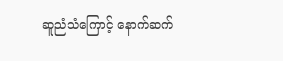ဆူညံသံကြောင့် နောက်ဆက်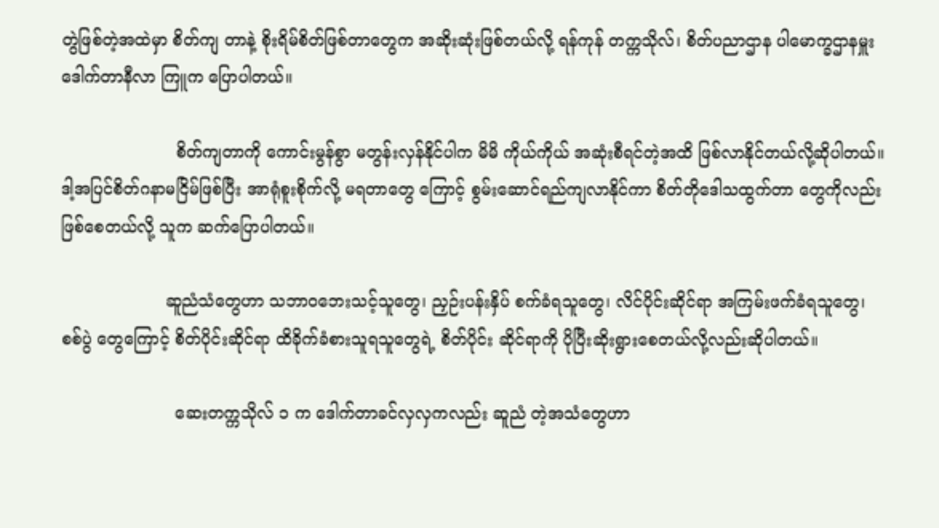တွဲဖြစ်တဲ့အထဲမှာ စိတ်ကျ တာနဲ့ စိုးရိမ်စိတ်ဖြစ်တာတွေက အဆိုးဆုံးဖြစ်တယ်လို့ ရန်ကုန် တက္ကသိုလ်၊ စိတ်ပညာဌာန ပါမောက္ခဌာနမှူး ဒေါက်တာနီလာ ကြူက ပြောပါတယ်။

                      စိတ်ကျတာကို ကောင်းမွန်စွာ မတွန်းလှန်နိုင်ပါက မိမိ ကိုယ်ကိုယ် အဆုံးစီရင်တဲ့အထိ ဖြစ်လာနိုင်တယ်လို့ဆိုပါတယ်။ ဒါ့အပြင်စိတ်ဂနာမငြိမ်ဖြစ်ပြီး အာရုံစူးစိုက်လို့ မရတာတွေ ကြောင့် စွမ်းဆောင်ရည်ကျလာနိုင်ကာ စိတ်တိုဒေါသထွက်တာ တွေကိုလည်း ဖြစ်စေတယ်လို့ သူက ဆက်ပြောပါတယ်။

                    ဆူညံသံတွေဟာ သဘာဝဘေးသင့်သူတွေ၊ ညှဉ်းပန်းနှိပ် စက်ခံရသူတွေ၊ လိင်ပိုင်းဆိုင်ရာ အကြမ်းဖက်ခံရသူတွေ၊ စစ်ပွဲ တွေကြောင့် စိတ်ပိုင်းဆိုင်ရာ ထိခိုက်ခံစားသူရသူတွေရဲ့ စိတ်ပိုင်း ဆိုင်ရာကို ပိုပြီးဆိုးရွားစေတယ်လို့လည်းဆိုပါတယ်။

                      ဆေးတက္ကသိုလ် ၁ က ဒေါက်တာခင်လှလှကလည်း ဆူညံ တဲ့အသံတွေဟာ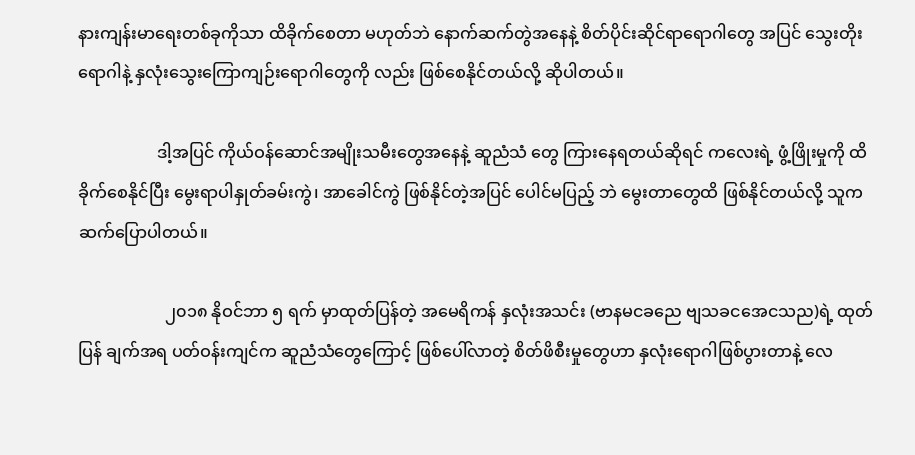နားကျန်းမာရေးတစ်ခုကိုသာ ထိခိုက်စေတာ မဟုတ်ဘဲ နောက်ဆက်တွဲအနေနဲ့ စိတ်ပိုင်းဆိုင်ရာရောဂါတွေ အပြင် သွေးတိုးရောဂါနဲ့ နှလုံးသွေးကြောကျဉ်းရောဂါတွေကို လည်း ဖြစ်စေနိုင်တယ်လို့ ဆိုပါတယ်။

                   ဒါ့အပြင် ကိုယ်ဝန်ဆောင်အမျိုးသမီးတွေအနေနဲ့ ဆူညံသံ တွေ ကြားနေရတယ်ဆိုရင် ကလေးရဲ့ ဖွံ့ဖြိုးမှုကို ထိခိုက်စေနိုင်ပြီး မွေးရာပါနှုတ်ခမ်းကွဲ၊ အာခေါင်ကွဲ ဖြစ်နိုင်တဲ့အပြင် ပေါင်မပြည့် ဘဲ မွေးတာတွေထိ ဖြစ်နိုင်တယ်လို့ သူက ဆက်ပြောပါတယ်။

                     ၂၀၁၈ နိုဝင်ဘာ ၅ ရက် မှာထုတ်ပြန်တဲ့ အမေရိကန် နှလုံးအသင်း (ဗာနမငခညေ ဗျသခငအေငသည)ရဲ့ ထုတ်ပြန် ချက်အရ ပတ်ဝန်းကျင်က ဆူညံသံတွေကြောင့် ဖြစ်ပေါ်လာတဲ့ စိတ်ဖိစီးမှုတွေဟာ နှလုံးရောဂါဖြစ်ပွားတာနဲ့ လေ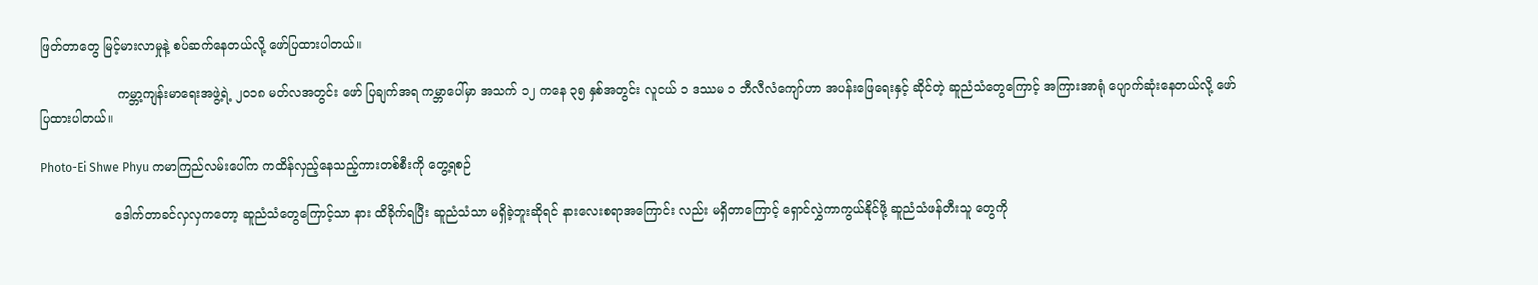ဖြတ်တာတွေ မြင့်မားလာမှုနဲ့ စပ်ဆက်နေတယ်လို့ ဖော်ပြထားပါတယ်။

                    ကမ္ဘာ့ကျန်းမာရေးအဖွဲ့ရဲ့ ၂၀၁၈ မတ်လအတွင်း ဖော် ပြချက်အရ ကမ္ဘာပေါ်မှာ အသက် ၁၂ ကနေ ၃၅ နှစ်အတွင်း လူငယ် ၁ ဒဿမ ၁ ဘီလီလံကျော်ဟာ အပန်းဖြေရေးနှင့် ဆိုင်တဲ့ ဆူညံသံတွေကြောင့် အကြားအာရုံ ပျောက်ဆုံးနေတယ်လို့ ဖော် ပြထားပါတယ်။

Photo-Ei Shwe Phyu ကမာကြည်လမ်းပေါ်က ကထိန်လှည့်နေသည့်ကားတစ်စီးကို တွေ့ရစဉ်

                   ဒေါက်တာခင်လှလှကတော့ ဆူညံသံတွေကြောင့်သာ နား ထိခိုက်ရပြီး ဆူညံသံသာ မရှိခဲ့ဘူးဆိုရင် နားလေးစရာအကြောင်း လည်း မရှိတာကြောင့် ရှောင်လွှဲကာကွယ်နိုင်ဖို့ ဆူညံသံဖန်တီးသူ တွေကို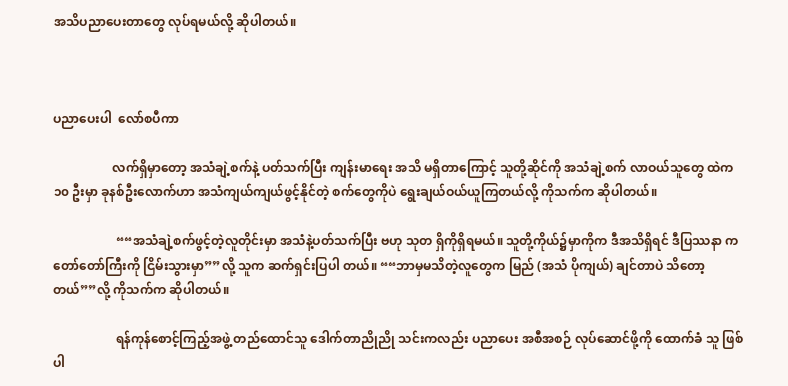အသိပညာပေးတာတွေ လုပ်ရမယ်လို့ ဆိုပါတယ်။



ပညာပေးပါ  လော်စပီကာ

                   လက်ရှိမှာတော့ အသံချဲ့စက်နဲ့ ပတ်သက်ပြီး ကျန်းမာရေး အသိ မရှိတာကြောင့် သူတို့ဆိုင်ကို အသံချဲ့စက် လာဝယ်သူတွေ ထဲက ၁၀ ဦးမှာ ခုနစ်ဦးလောက်ဟာ အသံကျယ်ကျယ်ဖွင့်နိုင်တဲ့ စက်တွေကိုပဲ ရွေးချယ်ဝယ်ယူကြတယ်လို့ ကိုသက်က ဆိုပါတယ်။

                    ““အသံချဲ့စက်ဖွင့်တဲ့လူတိုင်းမှာ အသံနဲ့ပတ်သက်ပြီး ဗဟု သုတ ရှိကိုရှိရမယ်။ သူတို့ကိုယ်၌မှာကိုက ဒီအသိရှိရင် ဒီပြဿနာ က တော်တော်ကြီးကို ငြိမ်းသွားမှာ””လို့ သူက ဆက်ရှင်းပြပါ တယ်။ ““ဘာမှမသိတဲ့လူတွေက မြည် (အသံ ပိုကျယ်) ချင်တာပဲ သိတော့တယ်””လို့ ကိုသက်က ဆိုပါတယ်။

                    ရန်ကုန်စောင့်ကြည့်အဖွဲ့ တည်ထောင်သူ ဒေါက်တာညိုညို သင်းကလည်း ပညာပေး အစီအစဉ် လုပ်ဆောင်ဖို့ကို ထောက်ခံ သူ ဖြစ်ပါ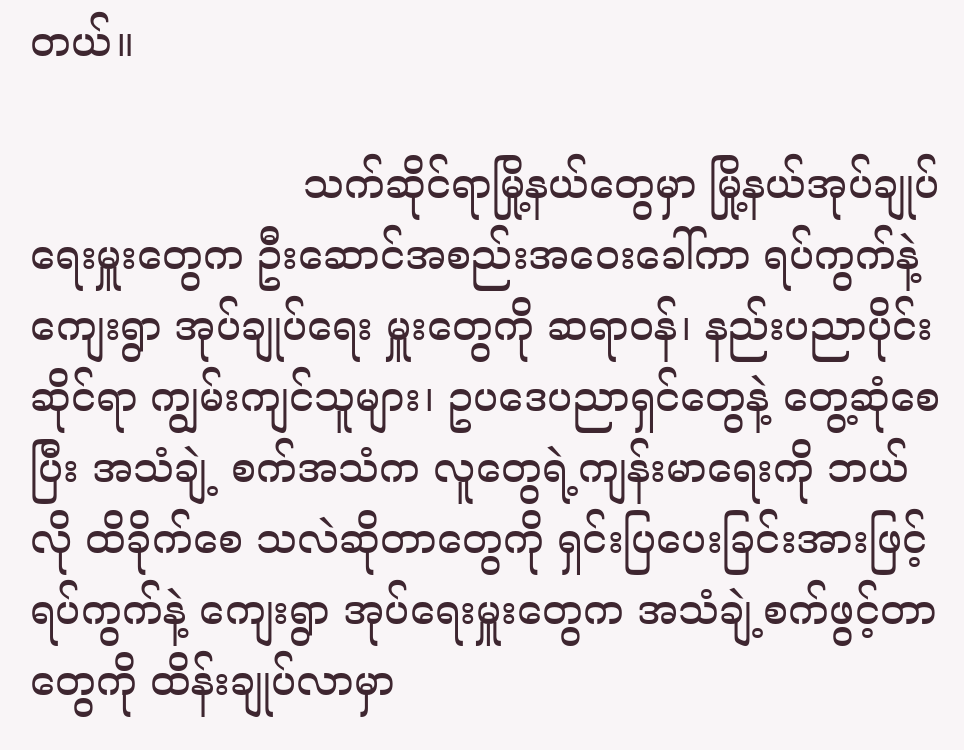တယ်။

                     သက်ဆိုင်ရာမြို့နယ်တွေမှာ မြို့နယ်အုပ်ချုပ်ရေးမှူးတွေက ဦးဆောင်အစည်းအဝေးခေါ်ကာ ရပ်ကွက်နဲ့ကျေးရွာ အုပ်ချုပ်ရေး မှူးတွေကို ဆရာဝန်၊ နည်းပညာပိုင်းဆိုင်ရာ ကျွမ်းကျင်သူများ၊ ဥပဒေပညာရှင်တွေနဲ့ တွေ့ဆုံစေပြီး အသံချဲ့ စက်အသံက လူတွေရဲ့ကျန်းမာရေးကို ဘယ်လို ထိခိုက်စေ သလဲဆိုတာတွေကို ရှင်းပြပေးခြင်းအားဖြင့် ရပ်ကွက်နဲ့ ကျေးရွာ အုပ်ရေးမှူးတွေက အသံချဲ့စက်ဖွင့်တာတွေကို ထိန်းချုပ်လာမှာ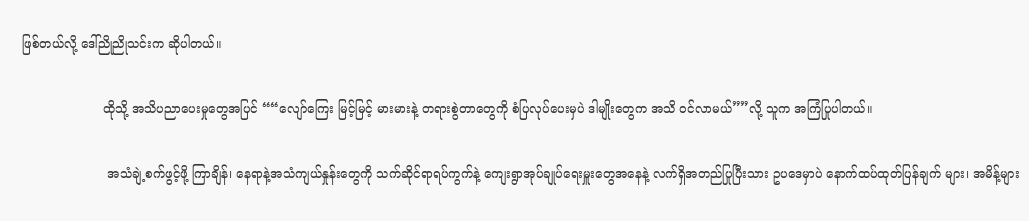ဖြစ်တယ်လို့ ဒေါ်ညိုညိုသင်းက ဆိုပါတယ်။

                     ထိုသို့ အသိပညာပေးမှုတွေအပြင် ““လျော်ကြေး မြင့်မြင့် မားမားနဲ့ တရားစွဲတာတွေကို စံပြလုပ်ပေးမှပဲ ဒါမျိုးတွေက အသိ ဝင်လာမယ်””လို့ သူက အကြံပြုပါတယ်။

                      အသံချဲ့စက်ဖွင့်ဖို့ ကြာချိန်၊ နေရာနဲ့အသံကျယ်နှုန်းတွေကို သက်ဆိုင်ရာရပ်ကွက်နဲ့ ကျေးရွာအုပ်ချုပ်ရေးမှူးတွေအနေနဲ့ လက်ရှိအတည်ပြုပြီးသား ဥပဒေမှာပဲ နောက်ထပ်ထုတ်ပြန်ချက် များ၊ အမိန့်များ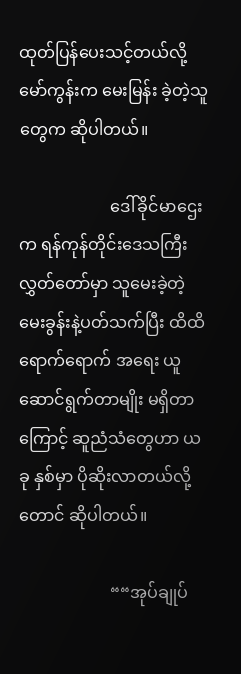ထုတ်ပြန်ပေးသင့်တယ်လို့ မော်ကွန်းက မေးမြန်း ခဲ့တဲ့သူတွေက ဆိုပါတယ်။

                      ဒေါ်ခိုင်မာဌေးက ရန်ကုန်တိုင်းဒေသကြီး လွှတ်တော်မှာ သူမေးခဲ့တဲ့ မေးခွန်းနဲ့ပတ်သက်ပြီး ထိထိရောက်ရောက် အရေး ယူဆောင်ရွက်တာမျိုး မရှိတာကြောင့် ဆူညံသံတွေဟာ ယခု နှစ်မှာ ပိုဆိုးလာတယ်လို့တောင် ဆိုပါတယ်။

                      ““အုပ်ချုပ်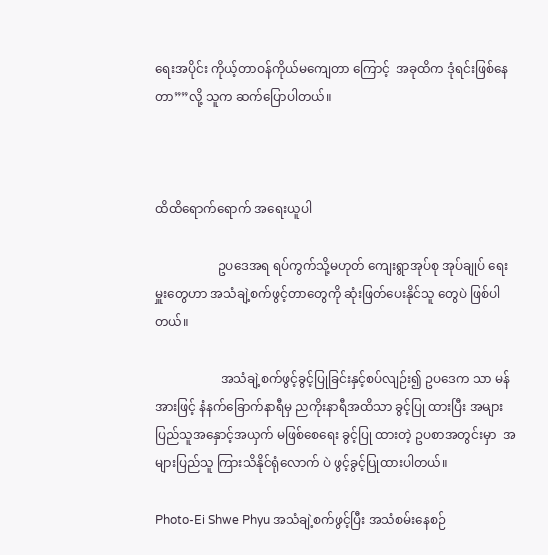ရေးအပိုင်း ကိုယ့်တာဝန်ကိုယ်မကျေတာ ကြောင့်  အခုထိက ဒုံရင်းဖြစ်နေတာ””လို့ သူက ဆက်ပြောပါတယ်။



ထိထိရောက်ရောက် အရေးယူပါ

                    ဥပဒေအရ ရပ်ကွက်သို့မဟုတ် ကျေးရွာအုပ်စု အုပ်ချုပ် ရေးမှူးတွေဟာ အသံချဲ့စက်ဖွင့်တာတွေကို ဆုံးဖြတ်ပေးနိုင်သူ တွေပဲ ဖြစ်ပါတယ်။

                     အသံချဲ့စက်ဖွင့်ခွင့်ပြုခြင်းနှင့်စပ်လျဉ်း၍ ဥပဒေက သာ မန်အားဖြင့် နံနက်ခြောက်နာရီမှ ညကိုးနာရီအထိသာ ခွင့်ပြု ထားပြီး အများပြည်သူအနှောင့်အယှက် မဖြစ်စေရေး ခွင့်ပြု ထားတဲ့ ဥပစာအတွင်းမှာ  အများပြည်သူ ကြားသိနိုင်ရုံလောက် ပဲ ဖွင့်ခွင့်ပြုထားပါတယ်။

Photo-Ei Shwe Phyu အသံချဲ့စက်ဖွင့်ပြီး အသံစမ်းနေစဉ်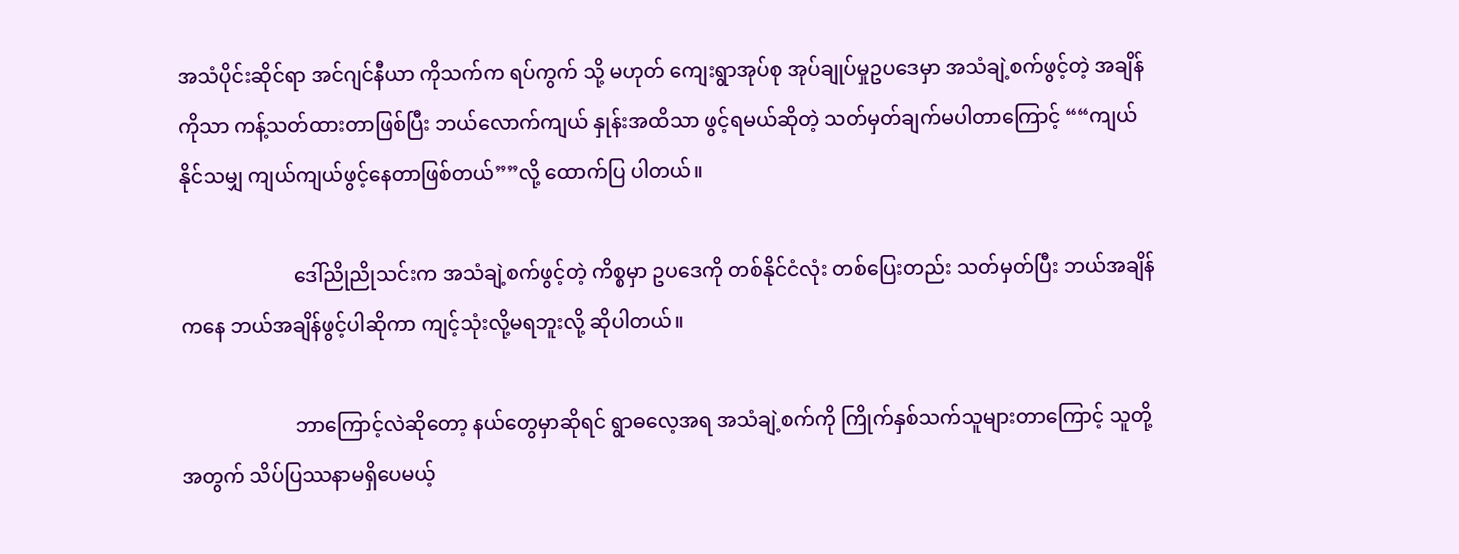အသံပိုင်းဆိုင်ရာ အင်ဂျင်နီယာ ကိုသက်က ရပ်ကွက် သို့ မဟုတ် ကျေးရွာအုပ်စု အုပ်ချုပ်မှုဥပဒေမှာ အသံချဲ့စက်ဖွင့်တဲ့ အချိန်ကိုသာ ကန့်သတ်ထားတာဖြစ်ပြီး ဘယ်လောက်ကျယ် နှုန်းအထိသာ ဖွင့်ရမယ်ဆိုတဲ့ သတ်မှတ်ချက်မပါတာကြောင့် ““ကျယ်နိုင်သမျှ ကျယ်ကျယ်ဖွင့်နေတာဖြစ်တယ်””လို့ ထောက်ပြ ပါတယ်။

                       ဒေါ်ညိုညိုသင်းက အသံချဲ့စက်ဖွင့်တဲ့ ကိစ္စမှာ ဥပဒေကို တစ်နိုင်ငံလုံး တစ်ပြေးတည်း သတ်မှတ်ပြီး ဘယ်အချိန်ကနေ ဘယ်အချိန်ဖွင့်ပါဆိုကာ ကျင့်သုံးလို့မရဘူးလို့ ဆိုပါတယ်။

                       ဘာကြောင့်လဲဆိုတော့ နယ်တွေမှာဆိုရင် ရွာဓလေ့အရ အသံချဲ့စက်ကို ကြိုက်နှစ်သက်သူများတာကြောင့် သူတို့အတွက် သိပ်ပြဿနာမရှိပေမယ့်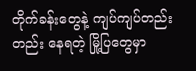တိုက်ခန်းတွေနဲ့ ကျပ်ကျပ်တည်းတည်း နေရတဲ့ မြို့ပြတွေမှာ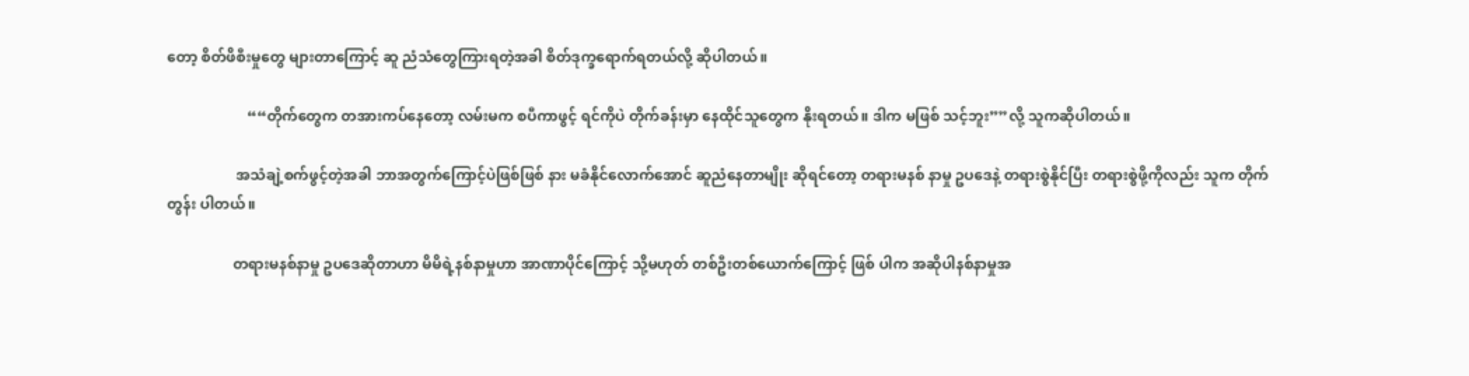တော့ စိတ်ဖိစီးမှုတွေ များတာကြောင့် ဆူ ညံသံတွေကြားရတဲ့အခါ စိတ်ဒုက္ခရောက်ရတယ်လို့ ဆိုပါတယ်။

                      ““တိုက်တွေက တအားကပ်နေတော့ လမ်းမက စပီကာဖွင့် ရင်ကိုပဲ တိုက်ခန်းမှာ နေထိုင်သူတွေက နိုးရတယ်။ ဒါက မဖြစ် သင့်ဘူး””လို့ သူကဆိုပါတယ်။

                   အသံချဲ့စက်ဖွင့်တဲ့အခါ ဘာအတွက်ကြောင့်ပဲဖြစ်ဖြစ် နား မခံနိုင်လောက်အောင် ဆူညံနေတာမျိုး ဆိုရင်တော့ တရားမနစ် နာမှု ဥပဒေနဲ့ တရားစွဲနိုင်ပြီး တရားစွဲဖို့ကိုလည်း သူက တိုက်တွန်း ပါတယ်။

                  တရားမနစ်နာမှု ဥပဒေဆိုတာဟာ မိမိရဲ့နစ်နာမှုဟာ အာဏာပိုင်ကြောင့် သို့မဟုတ် တစ်ဦးတစ်ယောက်ကြောင့် ဖြစ် ပါက အဆိုပါနစ်နာမှုအ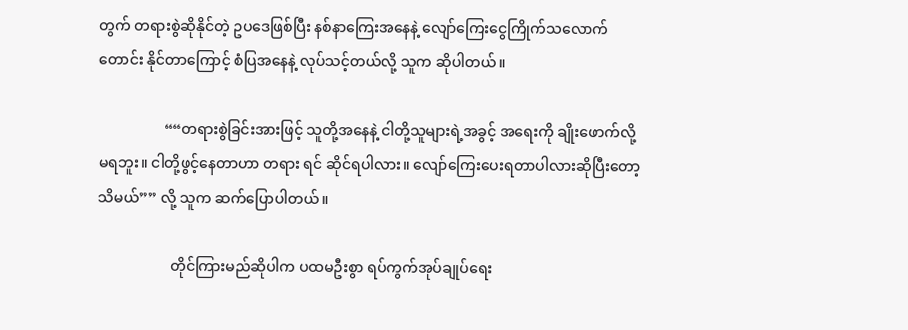တွက် တရားစွဲဆိုနိုင်တဲ့ ဥပဒေဖြစ်ပြီး နစ်နာကြေးအနေနဲ့ လျော်ကြေးငွေကြိုက်သလောက် တောင်း နိုင်တာကြောင့် စံပြအနေနဲ့ လုပ်သင့်တယ်လို့ သူက ဆိုပါတယ်။

                  ““တရားစွဲခြင်းအားဖြင့် သူတို့အနေနဲ့ ငါတို့သူများရဲ့အခွင့် အရေးကို ချိုးဖောက်လို့ မရဘူး။ ငါတို့ဖွင့်နေတာဟာ တရား ရင် ဆိုင်ရပါလား။ လျော်ကြေးပေးရတာပါလားဆိုပြီးတော့ သိမယ်”” လို့ သူက ဆက်ပြောပါတယ်။

                    တိုင်ကြားမည်ဆိုပါက ပထမဦးစွာ ရပ်ကွက်အုပ်ချုပ်ရေး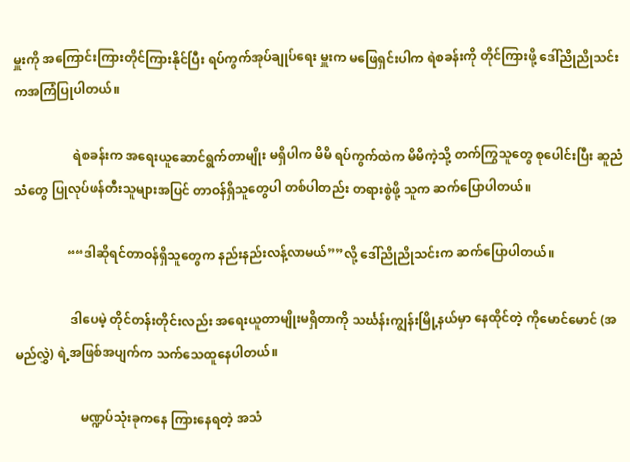မှူးကို အကြောင်းကြားတိုင်ကြားနိုင်ပြီး ရပ်ကွက်အုပ်ချုပ်ရေး မှူးက မဖြေရှင်းပါက ရဲစခန်းကို တိုင်ကြားဖို့ ဒေါ်ညိုညိုသင်း ကအကြံပြုပါတယ်။

                   ရဲစခန်းက အရေးယူဆောင်ရွက်တာမျိုး မရှိပါက မိမိ ရပ်ကွက်ထဲက မိမိကဲ့သို့ တက်ကြွသူတွေ စုပေါင်းပြီး ဆူညံသံတွေ ပြုလုပ်ဖန်တီးသူများအပြင် တာဝန်ရှိသူတွေပါ တစ်ပါတည်း တရားစွဲဖို့ သူက ဆက်ပြောပါတယ်။

                 ““ဒါဆိုရင်တာဝန်ရှိသူတွေက နည်းနည်းလန့်လာမယ်””လို့ ဒေါ်ညိုညိုသင်းက ဆက်ပြောပါတယ်။

                  ဒါပေမဲ့ တိုင်တန်းတိုင်းလည်း အရေးယူတာမျိုးမရှိတာကို သင်္ဃန်းကျွန်းမြို့နယ်မှာ နေထိုင်တဲ့ ကိုမောင်မောင် (အမည်လွှဲ) ရဲ့အဖြစ်အပျက်က သက်သေထူနေပါတယ်။

                     မဏ္ဍပ်သုံးခုကနေ ကြားနေရတဲ့ အသံ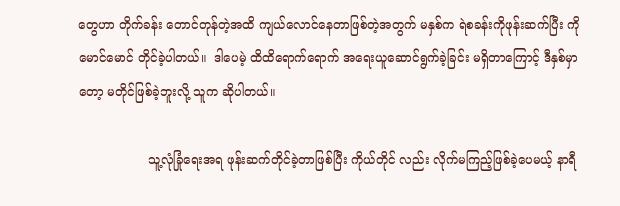တွေဟာ တိုက်ခန်း တောင်တုန်တဲ့အထိ ကျယ်လောင်နေတာဖြစ်တဲ့အတွက် မနှစ်က ရဲစခန်းကိုဖုန်းဆက်ပြီး ကိုမောင်မောင် တိုင်ခဲ့ပါတယ်။  ဒါပေမဲ့ ထိထိရောက်ရောက် အရေးယူဆောင်ရွက်ခဲ့ခြင်း မရှိတာကြောင့် ဒီနှစ်မှာတော့ မတိုင်ဖြစ်ခဲ့ဘူးလို့ သူက ဆိုပါတယ်။

                  သူ့လုံခြုံရေးအရ ဖုန်းဆက်တိုင်ခဲ့တာဖြစ်ပြီး ကိုယ်တိုင် လည်း လိုက်မကြည့်ဖြစ်ခဲ့ပေမယ့် နာရီ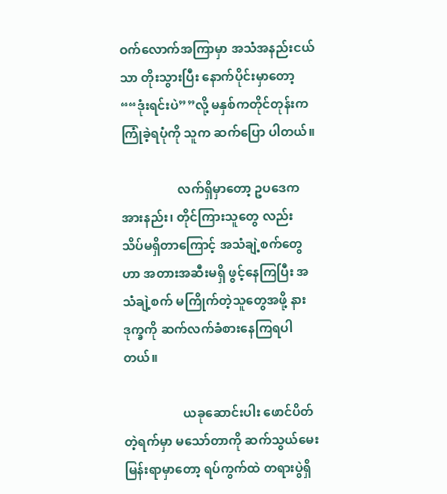ဝက်လောက်အကြာမှာ အသံအနည်းငယ်သာ တိုးသွားပြီး နောက်ပိုင်းမှာတော့ ““ဒုံးရင်းပဲ””လို့ မနှစ်ကတိုင်တုန်းက ကြုံခဲ့ရပုံကို သူက ဆက်ပြော ပါတယ်။

                  လက်ရှိမှာတော့ ဥပဒေကအားနည်း၊ တိုင်ကြားသူတွေ လည်း သိပ်မရှိတာကြောင့် အသံချဲ့စက်တွေဟာ အတားအဆီးမရှိ ဖွင့်နေကြပြီး အသံချဲ့စက် မကြိုက်တဲ့သူတွေအဖို့ နားဒုက္ခကို ဆက်လက်ခံစားနေကြရပါတယ်။

                   ယခုဆောင်းပါး ဖောင်ပိတ်တဲ့ရက်မှာ မသော်တာကို ဆက်သွယ်မေးမြန်းရာမှာတော့ ရပ်ကွက်ထဲ တရားပွဲရှိ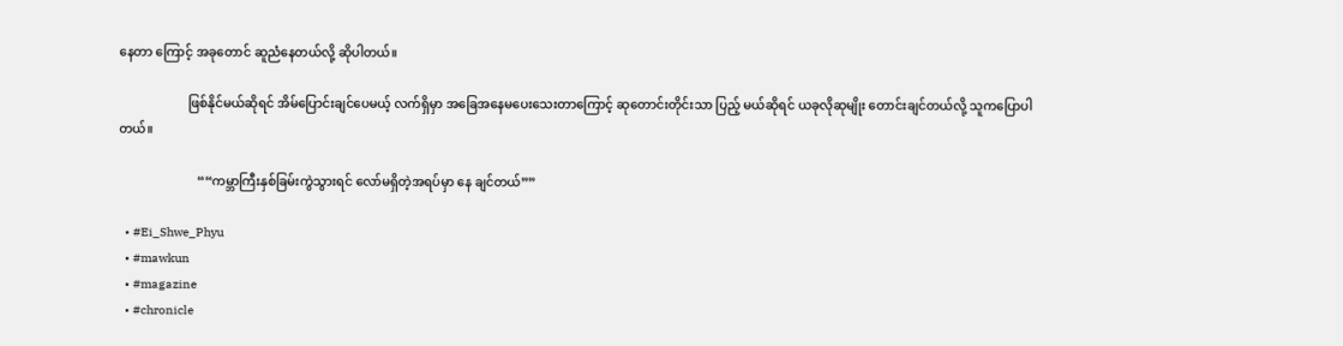နေတာ ကြောင့် အခုတောင် ဆူညံနေတယ်လို့ ဆိုပါတယ်။

                      ဖြစ်နိုင်မယ်ဆိုရင် အိမ်ပြောင်းချင်ပေမယ့် လက်ရှိမှာ အခြေအနေမပေးသေးတာကြောင့် ဆုတောင်းတိုင်းသာ ပြည့် မယ်ဆိုရင် ယခုလိုဆုမျိုး တောင်းချင်တယ်လို့ သူကပြောပါတယ်။

                         ““ကမ္ဘာကြီးနှစ်ခြမ်းကွဲသွားရင် လော်မရှိတဲ့အရပ်မှာ နေ ချင်တယ်””

  • #Ei_Shwe_Phyu
  • #mawkun
  • #magazine
  • #chronicle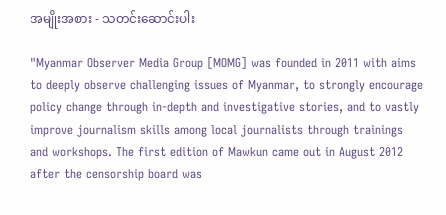အမျိုးအစား - သတင်းဆောင်းပါး

"Myanmar Observer Media Group [MOMG] was founded in 2011 with aims to deeply observe challenging issues of Myanmar, to strongly encourage policy change through in-depth and investigative stories, and to vastly improve journalism skills among local journalists through trainings and workshops. The first edition of Mawkun came out in August 2012 after the censorship board was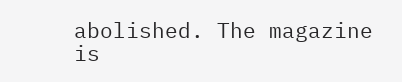abolished. The magazine is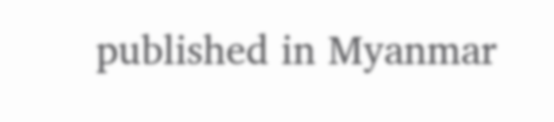published in Myanmar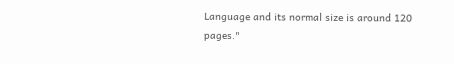Language and its normal size is around 120 pages."